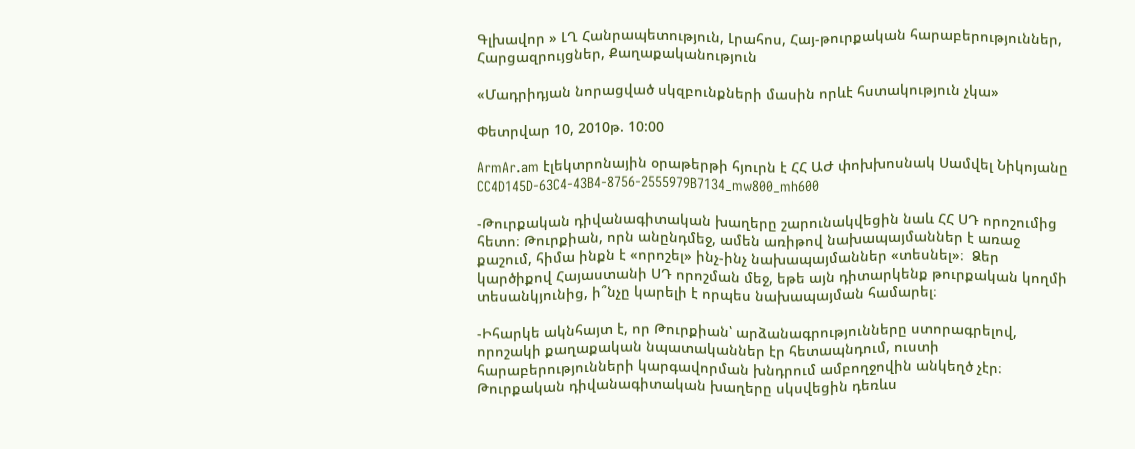Գլխավոր » ԼՂ Հանրապետություն, Լրահոս, Հայ-թուրքական հարաբերություններ, Հարցազրույցներ, Քաղաքականություն

«Մադրիդյան նորացված սկզբունքների մասին որևէ հստակություն չկա»

Փետրվար 10, 2010թ. 10:00

ArmAr.am էլեկտրոնային օրաթերթի հյուրն է ՀՀ ԱԺ փոխխոսնակ Սամվել Նիկոյանը CC4D145D-63C4-43B4-8756-2555979B7134_mw800_mh600

-Թուրքական դիվանագիտական խաղերը շարունակվեցին նաև ՀՀ ՍԴ որոշումից հետո։ Թուրքիան, որն անընդմեջ, ամեն առիթով նախապայմաններ է առաջ քաշում, հիմա ինքն է «որոշել» ինչ-ինչ նախապայմաններ «տեսնել»։  Ձեր կարծիքով Հայաստանի ՍԴ որոշման մեջ, եթե այն դիտարկենք թուրքական կողմի տեսանկյունից, ի՞նչը կարելի է որպես նախապայման համարել։

-Իհարկե ակնհայտ է, որ Թուրքիան՝ արձանագրությունները ստորագրելով, որոշակի քաղաքական նպատականներ էր հետապնդում, ուստի  հարաբերությունների կարգավորման խնդրում ամբողջովին անկեղծ չէր։ Թուրքական դիվանագիտական խաղերը սկսվեցին դեռևս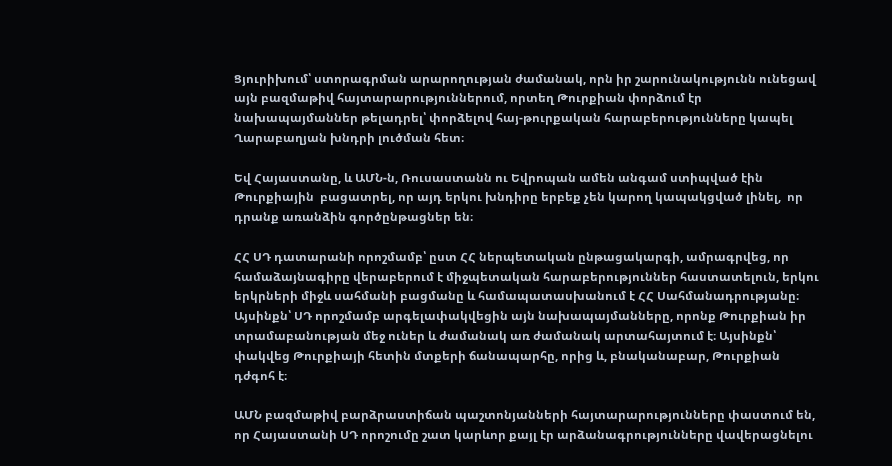Ցյուրիխում՝ ստորագրման արարողության ժամանակ, որն իր շարունակությունն ունեցավ այն բազմաթիվ հայտարարություններում, որտեղ Թուրքիան փորձում էր նախապայմաններ թելադրել՝ փորձելով հայ-թուրքական հարաբերությունները կապել Ղարաբաղյան խնդրի լուծման հետ։

Եվ Հայաստանը, և ԱՄՆ-ն, Ռուսաստանն ու Եվրոպան ամեն անգամ ստիպված էին  Թուրքիային  բացատրել, որ այդ երկու խնդիրը երբեք չեն կարող կապակցված լինել,  որ դրանք առանձին գործընթացներ են։

ՀՀ ՍԴ դատարանի որոշմամբ՝ ըստ ՀՀ ներպետական ընթացակարգի, ամրագրվեց, որ համաձայնագիրը վերաբերում է միջպետական հարաբերություններ հաստատելուն, երկու երկրների միջև սահմանի բացմանը և համապատասխանում է ՀՀ Սահմանադրությանը։ Այսինքն՝ ՍԴ որոշմամբ արգելափակվեցին այն նախապայմանները, որոնք Թուրքիան իր տրամաբանության մեջ ուներ և ժամանակ առ ժամանակ արտահայտում է։ Այսինքն՝ փակվեց Թուրքիայի հետին մտքերի ճանապարհը, որից և, բնականաբար, Թուրքիան դժգոհ է։

ԱՄՆ բազմաթիվ բարձրաստիճան պաշտոնյանների հայտարարությունները փաստում են, որ Հայաստանի ՍԴ որոշումը շատ կարևոր քայլ էր արձանագրությունները վավերացնելու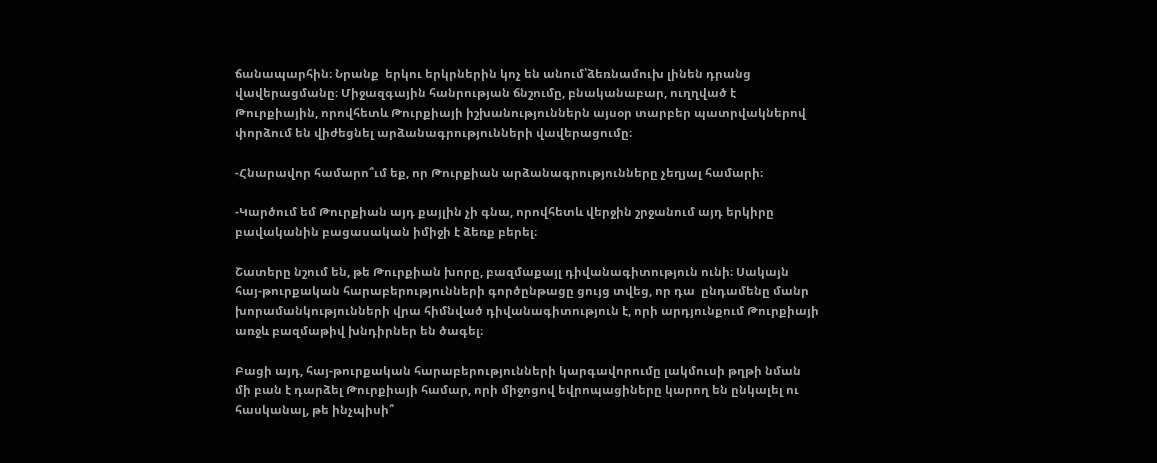ճանապարհին։ Նրանք  երկու երկրներին կոչ են անում՝ձեռնամուխ լինեն դրանց վավերացմանը։ Միջազգային հանրության ճնշումը, բնականաբար, ուղղված է Թուրքիային, որովհետև Թուրքիայի իշխանություններն այսօր տարբեր պատրվակներով փորձում են վիժեցնել արձանագրությունների վավերացումը։

-Հնարավոր համարո՞ւմ եք, որ Թուրքիան արձանագրությունները չեղյալ համարի։

-Կարծում եմ Թուրքիան այդ քայլին չի գնա, որովհետև վերջին շրջանում այդ երկիրը բավականին բացասական իմիջի է ձեռք բերել։

Շատերը նշում են, թե Թուրքիան խորը, բազմաքայլ դիվանագիտություն ունի։ Սակայն  հայ-թուրքական հարաբերությունների գործընթացը ցույց տվեց, որ դա  ընդամենը մանր խորամանկությունների վրա հիմնված դիվանագիտություն է, որի արդյունքում Թուրքիայի առջև բազմաթիվ խնդիրներ են ծագել։

Բացի այդ, հայ-թուրքական հարաբերությունների կարգավորումը լակմուսի թղթի նման մի բան է դարձել Թուրքիայի համար, որի միջոցով եվրոպացիները կարող են ընկալել ու հասկանալ, թե ինչպիսի՞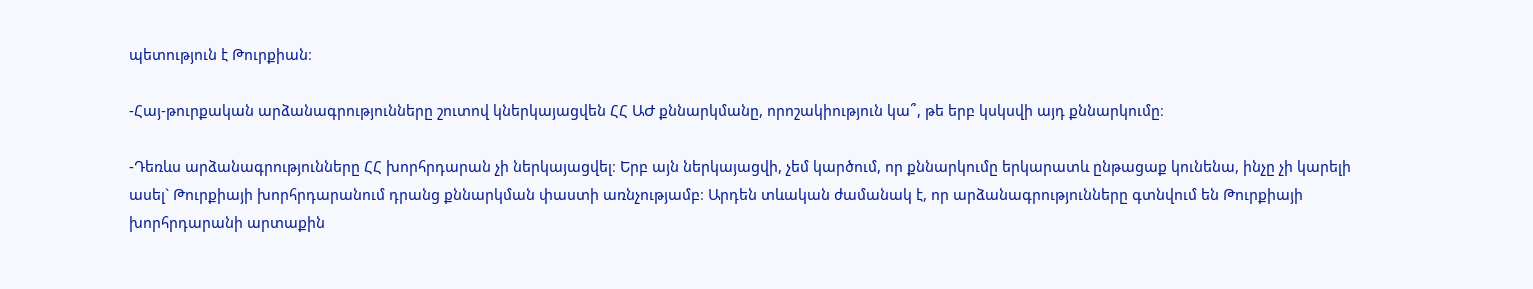պետություն է Թուրքիան։

-Հայ-թուրքական արձանագրությունները շուտով կներկայացվեն ՀՀ ԱԺ քննարկմանը, որոշակիություն կա՞, թե երբ կսկսվի այդ քննարկումը։

-Դեռևս արձանագրությունները ՀՀ խորհրդարան չի ներկայացվել։ Երբ այն ներկայացվի, չեմ կարծում, որ քննարկումը երկարատև ընթացաք կունենա, ինչը չի կարելի ասել` Թուրքիայի խորհրդարանում դրանց քննարկման փաստի առնչությամբ։ Արդեն տևական ժամանակ է, որ արձանագրությունները գտնվում են Թուրքիայի խորհրդարանի արտաքին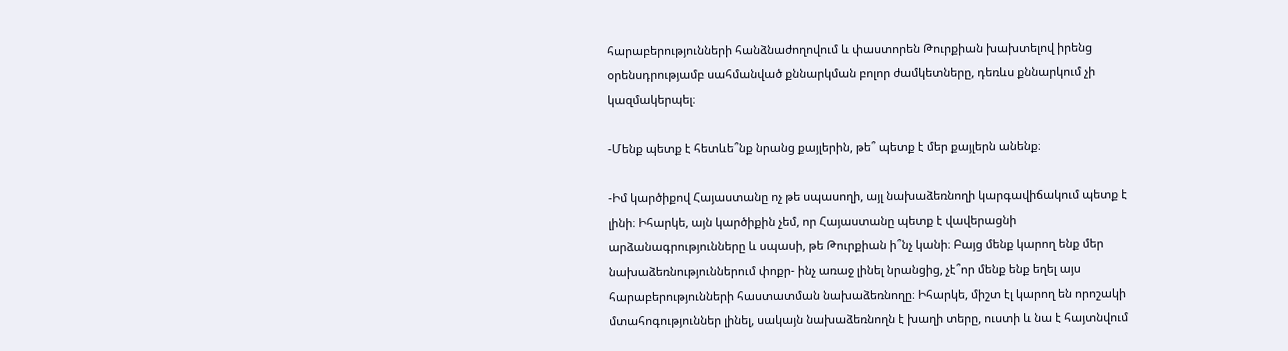հարաբերությունների հանձնաժողովում և փաստորեն Թուրքիան խախտելով իրենց օրենսդրությամբ սահմանված քննարկման բոլոր ժամկետները, դեռևս քննարկում չի կազմակերպել։

-Մենք պետք է հետևե՞նք նրանց քայլերին, թե՞ պետք է մեր քայլերն անենք։

-Իմ կարծիքով Հայաստանը ոչ թե սպասողի, այլ նախաձեռնողի կարգավիճակում պետք է լինի։ Իհարկե, այն կարծիքին չեմ, որ Հայաստանը պետք է վավերացնի արձանագրությունները և սպասի, թե Թուրքիան ի՞նչ կանի։ Բայց մենք կարող ենք մեր նախաձեռնություններում փոքր- ինչ առաջ լինել նրանցից, չէ՞որ մենք ենք եղել այս հարաբերությունների հաստատման նախաձեռնողը։ Իհարկե, միշտ էլ կարող են որոշակի մտահոգություններ լինել, սակայն նախաձեռնողն է խաղի տերը, ուստի և նա է հայտնվում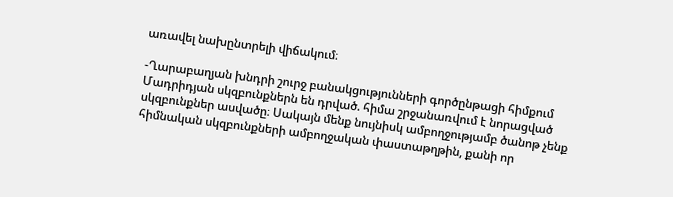առավել նախընտրելի վիճակում։

-Ղարաբաղյան խնդրի շուրջ բանակցությունների գործընթացի հիմքում Մադրիդյան սկզբունքներն են դրված. հիմա շրջանառվում է նորացված սկզբունքներ ասվածը։ Սակայն մենք նույնիսկ ամբողջությամբ ծանոթ չենք հիմնական սկզբունքների ամբողջական փաստաթղթին, քանի որ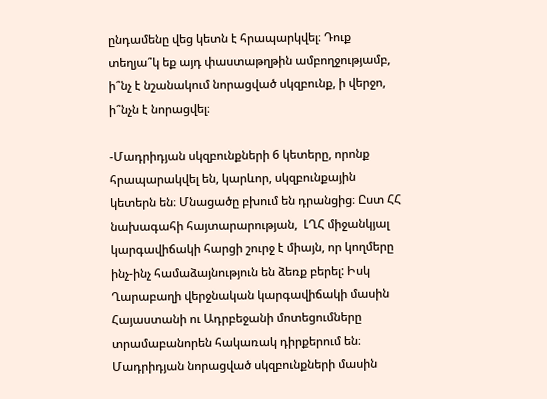ընդամենը վեց կետն է հրապարկվել։ Դուք տեղյա՞կ եք այդ փաստաթղթին ամբողջությամբ, ի՞նչ է նշանակում նորացված սկզբունք, ի վերջո, ի՞նչն է նորացվել։

-Մադրիդյան սկզբունքների 6 կետերը, որոնք հրապարակվել են, կարևոր, սկզբունքային կետերն են։ Մնացածը բխում են դրանցից։ Ըստ ՀՀ նախագահի հայտարարության,  ԼՂՀ միջանկյալ կարգավիճակի հարցի շուրջ է միայն, որ կողմերը ինչ-ինչ համաձայնություն են ձեռք բերել: Իսկ Ղարաբաղի վերջնական կարգավիճակի մասին Հայաստանի ու Ադրբեջանի մոտեցումները տրամաբանորեն հակառակ դիրքերում են։ Մադրիդյան նորացված սկզբունքների մասին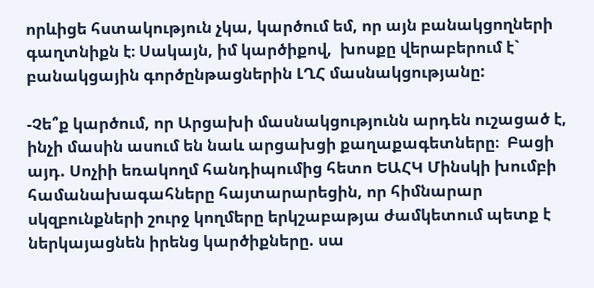որևիցե հստակություն չկա, կարծում եմ, որ այն բանակցողների գաղտնիքն է։ Սակայն, իմ կարծիքով,  խոսքը վերաբերում է` բանակցային գործընթացներին ԼՂՀ մասնակցությանը:

-Չե՞ք կարծում, որ Արցախի մասնակցությունն արդեն ուշացած է, ինչի մասին ասում են նաև արցախցի քաղաքագետները։  Բացի այդ. Սոչիի եռակողմ հանդիպումից հետո ԵԱՀԿ Մինսկի խումբի համանախագահները հայտարարեցին, որ հիմնարար սկզբունքների շուրջ կողմերը երկշաբաթյա ժամկետում պետք է ներկայացնեն իրենց կարծիքները. սա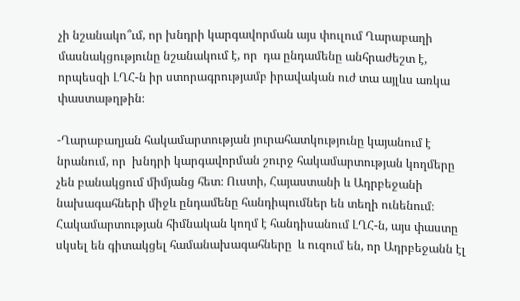չի նշանակո՞ւմ, որ խնդրի կարգավորման այս փուլում Ղարաբաղի մասնակցությունը նշանակում է, որ  դա ընդամենը անհրաժեշտ է, որպեսզի ԼՂՀ-ն իր ստորագրությամբ իրավական ուժ տա այլևս առկա փաստաթղթին։

-Ղարաբաղյան հակամարտության յուրահատկությունը կայանում է նրանում, որ  խնդրի կարգավորման շուրջ հակամարտության կողմերը չեն բանակցում միմյանց հետ։ Ուստի, Հայաստանի և Ադրբեջանի նախագահների միջև ընդամենը հանդիպումներ են տեղի ունենում։ Հակամարտության հիմնական կողմ է հանդիսանում ԼՂՀ-ն, այս փաստը սկսել են գիտակցել համանախագահները  և ուզում են, որ Ադրբեջանն էլ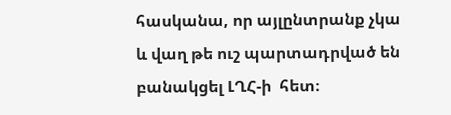հասկանա, որ այլընտրանք չկա և վաղ թե ուշ պարտադրված են բանակցել ԼՂՀ-ի  հետ։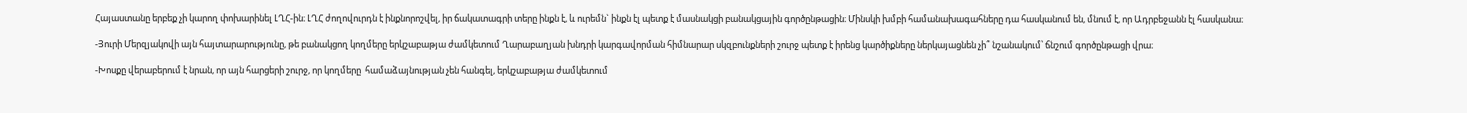Հայաստանը երբեք չի կարող փոխարինել ԼՂՀ-ին։ ԼՂՀ ժողովուրդն է ինքնորոշվել, իր ճակատագրի տերը ինքն է, և ուրեմն` ինքն էլ պետք է մասնակցի բանակցային գործընթացին։ Մինսկի խմբի համանախագահները դա հասկանում են, մնում է, որ Ադրբեջանն էլ հասկանա։

-Յուրի Մերզյակովի այն հայտարարությունը, թե բանակցող կողմերը երկշաբաթյա ժամկետում Ղարաբաղյան խնդրի կարգավորման հիմնարար սկզբունքների շուրջ պետք է իրենց կարծիքները ներկայացնեն չի՞ նշանակում՝ ճնշում գործընթացի վրա։

-Խոսքը վերաբերում է նրան, որ այն հարցերի շուրջ, որ կողմերը  համաձայնության չեն հանգել, երկշաբաթյա ժամկետում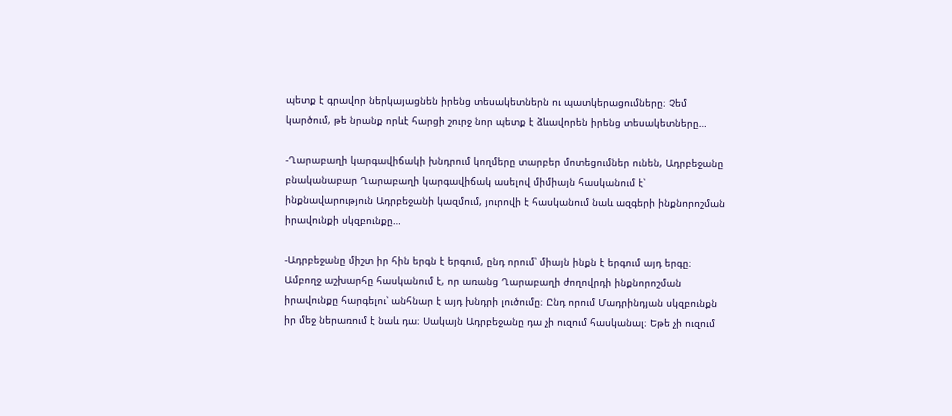պետք է գրավոր ներկայացնեն իրենց տեսակետներն ու պատկերացումները։ Չեմ կարծում, թե նրանք որևէ հարցի շուրջ նոր պետք է ձևավորեն իրենց տեսակետները…

-Ղարաբաղի կարգավիճակի խնդրում կողմերը տարբեր մոտեցումներ ունեն, Ադրբեջանը բնականաբար Ղարաբաղի կարգավիճակ ասելով միմիայն հասկանում է՝ ինքնավարություն Ադրբեջանի կազմում, յուրովի է հասկանում նաև ազգերի ինքնորոշման իրավունքի սկզբունքը…

-Ադրբեջանը միշտ իր հին երգն է երգում, ընդ որում՝ միայն ինքն է երգում այդ երգը։ Ամբողջ աշխարհը հասկանում է, որ առանց Ղարաբաղի ժողովրդի ինքնորոշման իրավունքը հարգելու՝ անհնար է այդ խնդրի լուծումը։ Ընդ որում Մադրինդյան սկզբունքն իր մեջ ներառում է նաև դա։ Սակայն Ադրբեջանը դա չի ուզում հասկանալ։ Եթե չի ուզում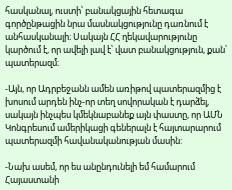հասկանալ, ուստի՝ բանակցային հետագա գործընթացին նրա մասնակցությունը դառնում է անհասկանալի։ Սակայն ՀՀ ղեկավարությունը կարծում է, որ ավելի լավ է՝ վատ բանակցություն, քան՝ պատերազմ։

-Այն, որ Ադրբեջանն ամեն առիթով պատերազմից է խոսում արդեն ինչ-որ տեղ սովորական է դարձել, սակայն ինչպես կմեկնաբանեք այն փաստը, որ ԱՄՆ Կոնգրեսում ամերիկացի գեներալն է հայտարարում պատերազմի հավանականության մասին:

-Նախ ասեմ, որ ես անընդունելի եմ համարում Հայաստանի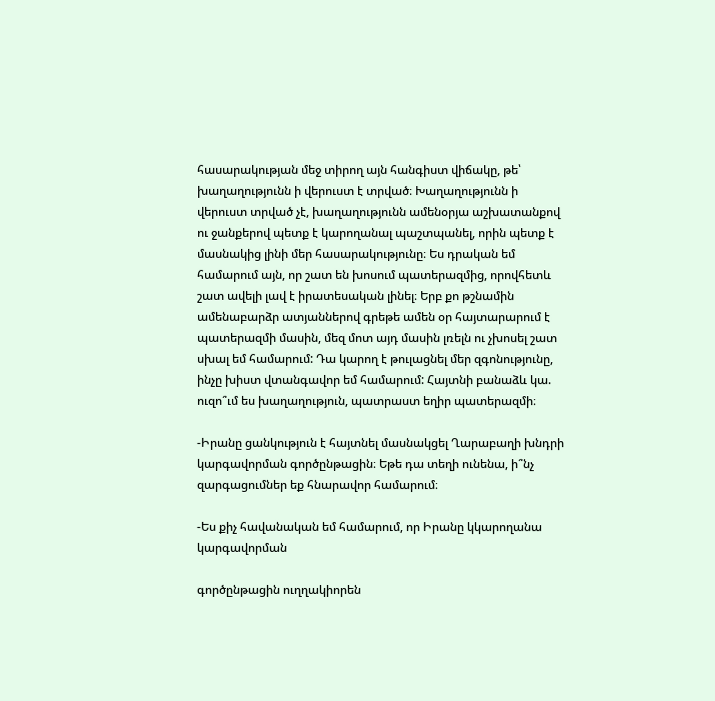հասարակության մեջ տիրող այն հանգիստ վիճակը, թե՝ խաղաղությունն ի վերուստ է տրված։ Խաղաղությունն ի վերուստ տրված չէ, խաղաղությունն ամենօրյա աշխատանքով ու ջանքերով պետք է կարողանալ պաշտպանել, որին պետք է մասնակից լինի մեր հասարակությունը։ Ես դրական եմ համարում այն, որ շատ են խոսում պատերազմից, որովհետև շատ ավելի լավ է իրատեսական լինել։ Երբ քո թշնամին ամենաբարձր ատյաններով գրեթե ամեն օր հայտարարում է պատերազմի մասին, մեզ մոտ այդ մասին լռելն ու չխոսել շատ սխալ եմ համարում: Դա կարող է թուլացնել մեր զգոնությունը, ինչը խիստ վտանգավոր եմ համարում: Հայտնի բանաձև կա. ուզո՞ւմ ես խաղաղություն, պատրաստ եղիր պատերազմի։

-Իրանը ցանկություն է հայտնել մասնակցել Ղարաբաղի խնդրի կարգավորման գործընթացին։ Եթե դա տեղի ունենա, ի՞նչ զարգացումներ եք հնարավոր համարում։

-Ես քիչ հավանական եմ համարում, որ Իրանը կկարողանա կարգավորման

գործընթացին ուղղակիորեն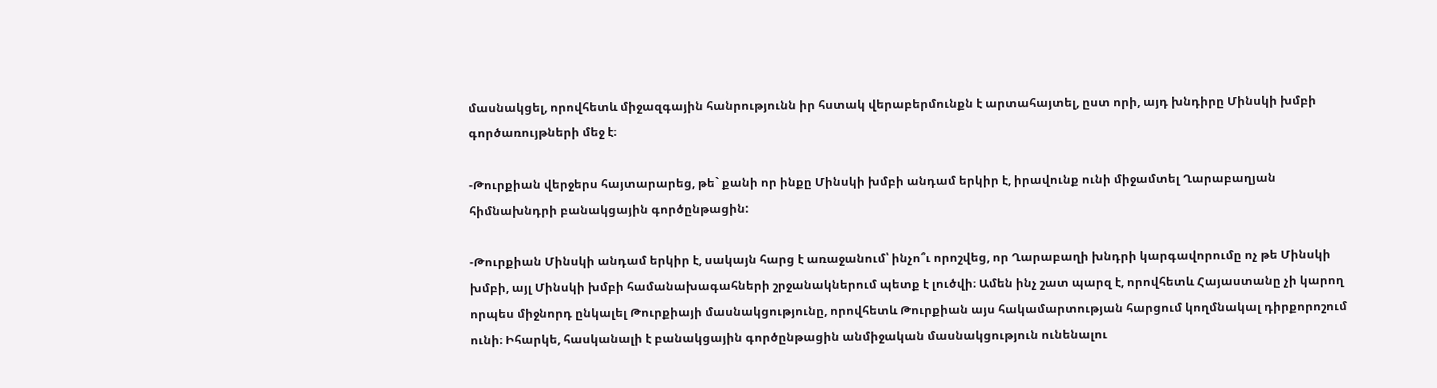մասնակցել, որովհետև միջազգային հանրությունն իր հստակ վերաբերմունքն է արտահայտել, ըստ որի, այդ խնդիրը Մինսկի խմբի գործառույթների մեջ է։

-Թուրքիան վերջերս հայտարարեց, թե` քանի որ ինքը Մինսկի խմբի անդամ երկիր է, իրավունք ունի միջամտել Ղարաբաղյան հիմնախնդրի բանակցային գործընթացին:

-Թուրքիան Մինսկի անդամ երկիր է, սակայն հարց է առաջանում՝ ինչո՞ւ որոշվեց, որ Ղարաբաղի խնդրի կարգավորումը ոչ թե Մինսկի խմբի, այլ Մինսկի խմբի համանախագահների շրջանակներում պետք է լուծվի։ Ամեն ինչ շատ պարզ է, որովհետև Հայաստանը չի կարող որպես միջնորդ ընկալել Թուրքիայի մասնակցությունը, որովհետև Թուրքիան այս հակամարտության հարցում կողմնակալ դիրքորոշում ունի։ Իհարկե, հասկանալի է բանակցային գործընթացին անմիջական մասնակցություն ունենալու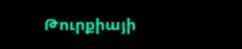Թուրքիայի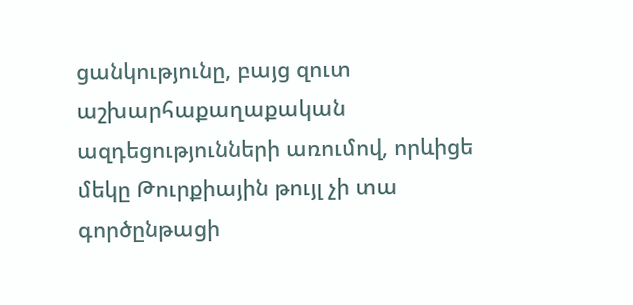ցանկությունը, բայց զուտ  աշխարհաքաղաքական ազդեցությունների առումով, որևիցե մեկը Թուրքիային թույլ չի տա գործընթացի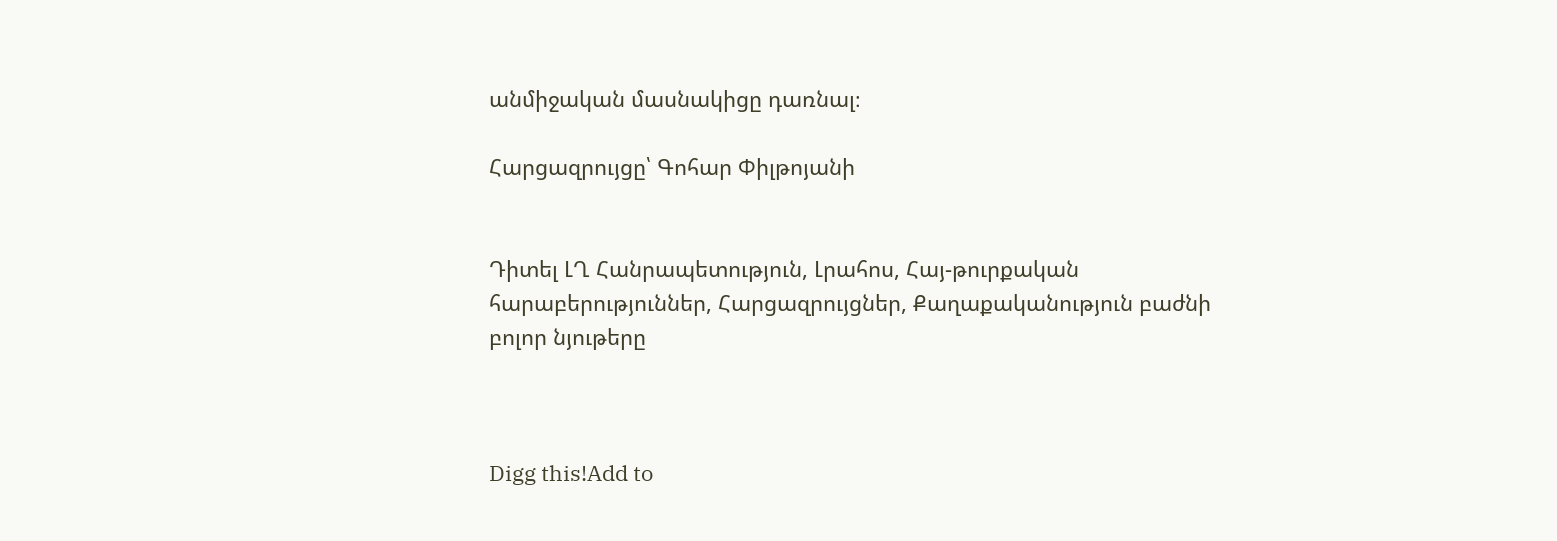անմիջական մասնակիցը դառնալ։

Հարցազրույցը՝ Գոհար Փիլթոյանի


Դիտել ԼՂ Հանրապետություն, Լրահոս, Հայ-թուրքական հարաբերություններ, Հարցազրույցներ, Քաղաքականություն բաժնի բոլոր նյութերը



Digg this!Add to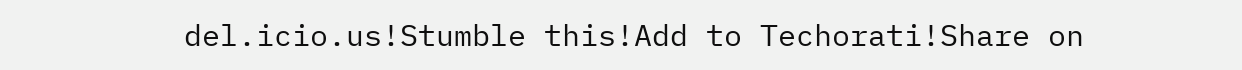del.icio.us!Stumble this!Add to Techorati!Share on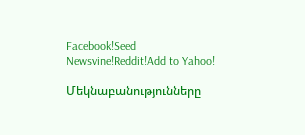Facebook!Seed Newsvine!Reddit!Add to Yahoo!

Մեկնաբանությունները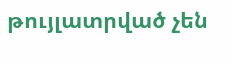թույլատրված չեն